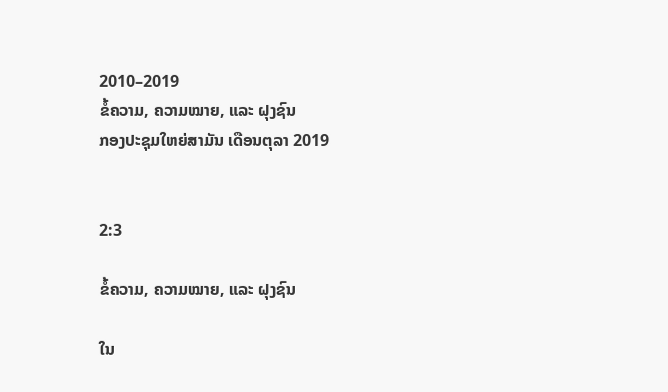2010–2019
ຂໍ້ຄວາມ, ຄວາມໝາຍ, ແລະ ຝຸງຊົນ
ກອງປະຊຸມໃຫຍ່ສາມັນ ເດືອນຕຸລາ 2019


2:3

ຂໍ້ຄວາມ, ຄວາມໝາຍ, ແລະ ຝຸງຊົນ

ໃນ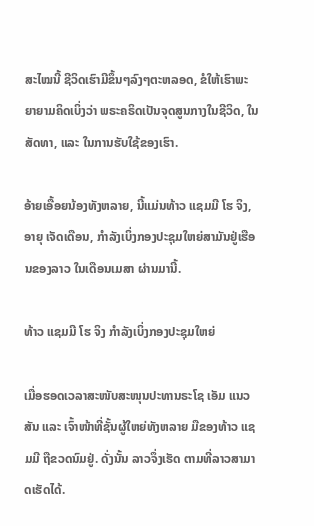ສະໄໝນີ້ ຊີວິດເຮົາມີຂຶ້ນໆລົງໆຕະຫລອດ, ຂໍໃຫ້ເຮົາພະຍາຍາມຄິດເບິ່ງວ່າ ພຣະຄຣິດເປັນຈຸດສູນກາງໃນຊີວິດ, ໃນສັດທາ, ແລະ ໃນການຮັບໃຊ້ຂອງເຮົາ.

ອ້າຍເອື້ອຍນ້ອງທັງຫລາຍ, ນີ້ແມ່ນທ້າວ ແຊມມີ ໂຮ ຈິງ, ອາຍຸ ເຈັດເດືອນ, ກຳລັງເບິ່ງກອງປະຊຸມໃຫຍ່ສາມັນຢູ່ເຮືອນຂອງລາວ ໃນເດືອນເມສາ ຜ່ານມານີ້.

ທ້າວ ແຊມມີ ໂຮ ຈິງ ກຳລັງເບິ່ງກອງປະຊຸມໃຫຍ່

ເມື່ອຮອດເວລາສະໜັບສະໜຸນປະທານຣະໂຊ ເອັມ ແນວສັນ ແລະ ເຈົ້າໜ້າທີ່ຊັ້ນຜູ້ໃຫຍ່ທັງຫລາຍ ມືຂອງທ້າວ ແຊມມີ ຖືຂວດນົມຢູ່. ດັ່ງນັ້ນ ລາວຈຶ່ງເຮັດ ຕາມທີ່ລາວສາມາດເຮັດໄດ້.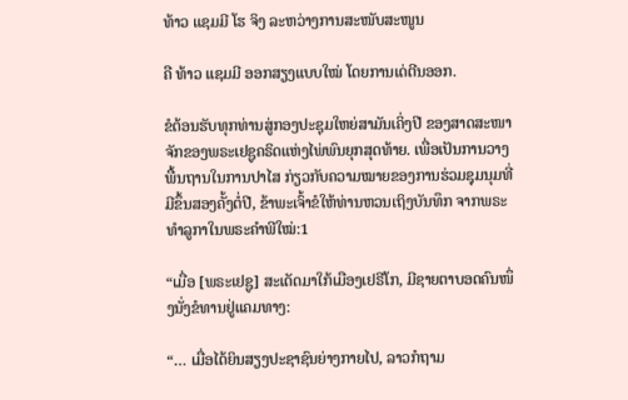ທ້າວ ແຊມມີ ໂຮ ຈິງ ລະຫວ່າງການສະໜັບສະໜູນ

ຄື ທ້າວ ແຊມມີ ອອກສຽງແບບໃໝ່ ໂດຍການເດ່ຕີນອອກ.

ຂໍຕ້ອນຮັບທຸກທ່ານສູ່ກອງປະຊຸມໃຫຍ່ສາມັນເຄິ່ງປີ ຂອງສາດສະໜາຈັກຂອງພຣະເຢຊູຄຣິດແຫ່ງໄພ່ພົນຍຸກສຸດທ້າຍ. ເພື່ອເປັນການວາງພື້ນຖານໃນການປາໄສ ກ່ຽວກັບຄວາມໝາຍຂອງການຮ່ວມຊຸມນຸມທີ່ມີຂຶ້ນສອງຄັ້ງຕໍ່ປີ, ຂ້າພະເຈົ້າຂໍໃຫ້ທ່ານຫວນເຖິງບັນທຶກ ຈາກພຣະທຳລູກາໃນພຣະຄຳພີໃໝ່:1

“ເມື່ອ [ພຣະເຢຊູ] ສະເດັດມາໃກ້ເມືອງເຢຣີໂກ, ມີຊາຍຕາບອດຄົນໜຶ່ງນັ່ງຂໍທານຢູ່ແຄມທາງ:

“… ເມື່ອໄດ້ຍິນສຽງປະຊາຊົນຍ່າງກາຍໄປ, ລາວກໍຖາມ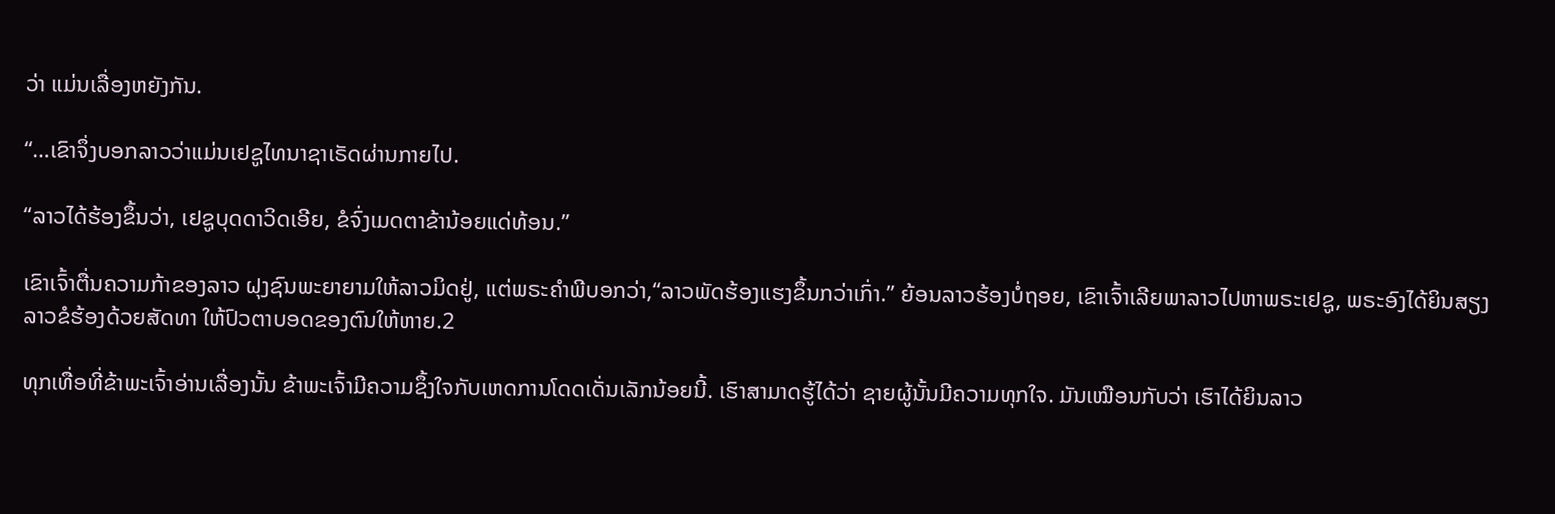ວ່າ ແມ່ນເລື່ອງຫຍັງກັນ.

“…ເຂົາຈຶ່ງບອກລາວວ່າແມ່ນເຢຊູໄທນາຊາເຣັດຜ່ານກາຍໄປ.

“ລາວໄດ້ຮ້ອງຂຶ້ນວ່າ, ເຢຊູບຸດດາວິດເອີຍ, ຂໍຈົ່ງເມດຕາຂ້ານ້ອຍແດ່ທ້ອນ.”

ເຂົາເຈົ້າຕື່ນຄວາມກ້າຂອງລາວ ຝຸງຊົນພະຍາຍາມໃຫ້ລາວມິດຢູ່, ແຕ່ພຣະຄຳພີບອກວ່າ,“ລາວພັດຮ້ອງແຮງຂຶ້ນກວ່າເກົ່າ.” ຍ້ອນລາວຮ້ອງບໍ່ຖອຍ, ເຂົາເຈົ້າເລີຍພາລາວໄປຫາພຣະເຢຊູ, ພຣະອົງໄດ້ຍິນສຽງລາວຂໍຮ້ອງດ້ວຍສັດທາ ໃຫ້ປົວຕາບອດຂອງຕົນໃຫ້ຫາຍ.2

ທຸກເທື່ອທີ່ຂ້າພະເຈົ້າອ່ານເລື່ອງນັ້ນ ຂ້າພະເຈົ້າມີຄວາມຊຶ້ງໃຈກັບເຫດການໂດດເດັ່ນເລັກນ້ອຍນີ້. ເຮົາສາມາດຮູ້ໄດ້ວ່າ ຊາຍຜູ້ນັ້ນມີຄວາມທຸກໃຈ. ມັນເໝືອນກັບວ່າ ເຮົາໄດ້ຍິນລາວ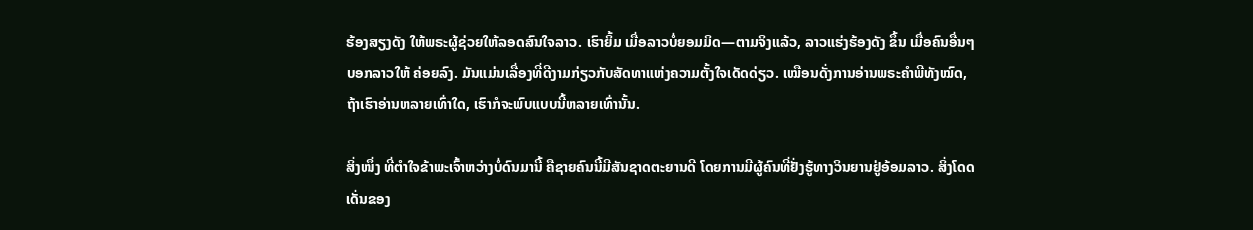ຮ້ອງສຽງດັງ ໃຫ້ພຣະຜູ້ຊ່ວຍໃຫ້ລອດສົນໃຈລາວ. ເຮົາຍິ້ມ ເມື່ອລາວບໍ່ຍອມມິດ—ຕາມຈິງແລ້ວ, ລາວແຮ່ງຮ້ອງດັງ ຂຶ້ນ ເມື່ອຄົນອື່ນໆບອກລາວໃຫ້ ຄ່ອຍລົງ. ມັນແມ່ນເລື່ອງທີ່ດີງາມກ່ຽວກັບສັດທາແຫ່ງຄວາມຕັ້ງໃຈເດັດດ່ຽວ. ເໝືອນດັ່ງການອ່ານພຣະຄຳພີທັງໝົດ, ຖ້າເຮົາອ່ານຫລາຍເທົ່າໃດ, ເຮົາກໍຈະພົບແບບນີ້ຫລາຍເທົ່ານັ້ນ.

ສິ່ງໜຶ່ງ ທີ່ຕຳໃຈຂ້າພະເຈົ້າຫວ່າງບໍ່ດົນມານີ້ ຄືຊາຍຄົນນີ້ມີສັນຊາດຕະຍານດີ ໂດຍການມີຜູ້ຄົນທີ່ຢັ່ງຮູ້ທາງວິນຍານຢູ່ອ້ອມລາວ. ສິ່ງໂດດເດັ່ນຂອງ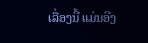ເລື່ອງນີ້ ແມ່ນອີງ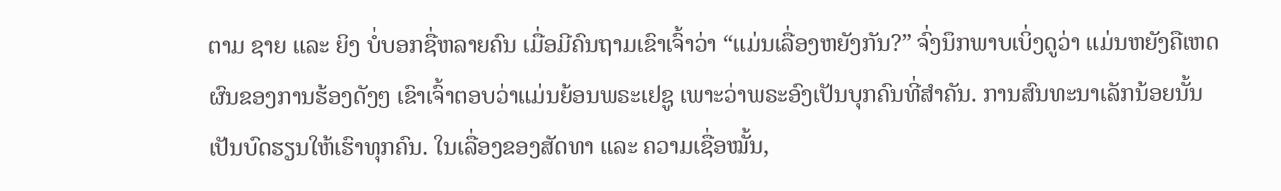ຕາມ ຊາຍ ແລະ ຍິງ ບໍ່ບອກຊື່ຫລາຍຄົນ ເມື່ອມີຄົນຖາມເຂົາເຈົ້າວ່າ “ແມ່ນເລື່ອງຫຍັງກັນ?” ຈົ່ງນຶກພາບເບິ່ງດູວ່າ ແມ່ນຫຍັງຄືເຫດຜົນຂອງການຮ້ອງດັງໆ ເຂົາເຈົ້າຕອບວ່າແມ່ນຍ້ອນພຣະເຢຊູ ເພາະວ່າພຣະອົງເປັນບຸກຄົນທີ່ສຳຄັນ. ການສົນທະນາເລັກນ້ອຍນັ້ນ ເປັນບົດຮຽນໃຫ້ເຮົາທຸກຄົນ. ໃນເລື່ອງຂອງສັດທາ ແລະ ຄວາມເຊື່ອໝັ້ນ,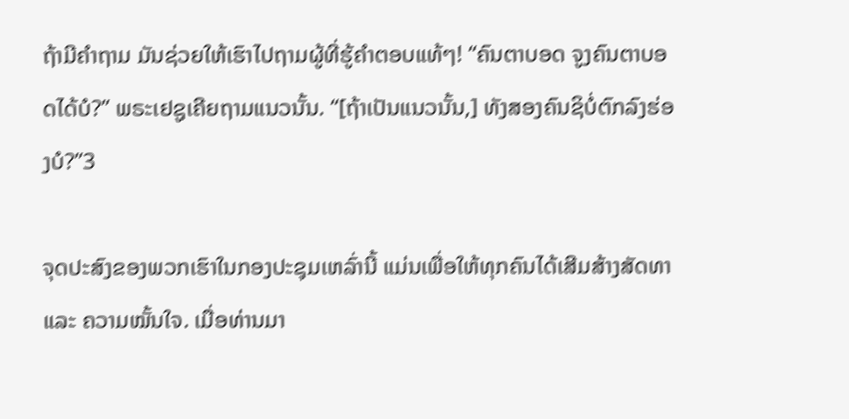ຖ້າມີຄຳຖາມ ມັນຊ່ວຍໃຫ້ເຮົາໄປຖາມຜູ້ທີ່ຮູ້ຄຳຕອບແທ້ໆ! “ຄົນຕາບອດ ຈູງຄົນຕາບອດໄດ້ບໍ?” ພຣະເຢຊູເຄີຍຖາມແນວນັ້ນ. “[ຖ້າເປັນແນວນັ້ນ,] ທັງສອງຄົນຊິບໍ່ຕົກລົງຮ່ອງບໍ?”3

ຈຸດປະສົງຂອງພວກເຮົາໃນກອງປະຊຸມເຫລົ່ານີ້ ແມ່ນເພື່ອໃຫ້ທຸກຄົນໄດ້ເສີມສ້າງສັດທາ ແລະ ຄວາມໝັ້ນໃຈ. ເມື່ອທ່ານມາ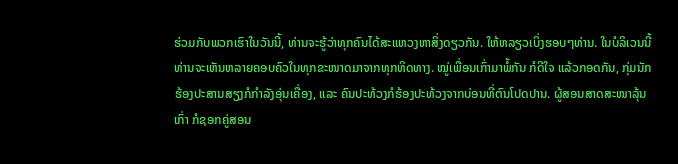ຮ່ວມກັບພວກເຮົາໃນວັນນີ້, ທ່ານຈະຮູ້ວ່າທຸກຄົນໄດ້ສະແຫວງຫາສິ່ງດຽວກັນ. ໃຫ້ຫລຽວເບິ່ງຮອບໆທ່ານ. ໃນບໍລິເວນນີ້ ທ່ານຈະເຫັນຫລາຍຄອບຄົວໃນທຸກຂະໜາດມາຈາກທຸກທິດທາງ. ໝູ່ເພື່ອນເກົ່າມາພໍ້ກັນ ກໍດີໃຈ ແລ້ວກອດກັນ, ກຸ່ມນັກຮ້ອງປະສານສຽງກໍກຳລັງອຸ່ນເຄື່ອງ, ແລະ ຄົນປະທ້ວງກໍຮ້ອງປະທ້ວງຈາກບ່ອນທີ່ຕົນໂປດປານ. ຜູ້ສອນສາດສະໜາລຸ້ນເກົ່າ ກໍຊອກຄູ່ສອນ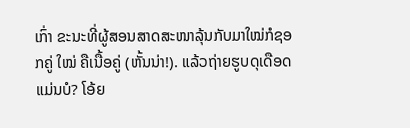ເກົ່າ ຂະນະທີ່ຜູ້ສອນສາດສະໜາລຸ້ນກັບມາໃໝ່ກໍຊອກຄູ່ ໃໝ່ ຄືເນື້ອຄູ່ (ຫັ້ນນ່າ!). ແລ້ວຖ່າຍຮູບດຸເດືອດ ແມ່ນບໍ? ໂອ້ຍ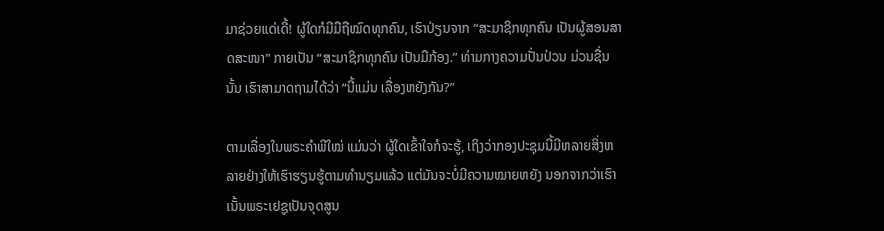ມາຊ່ວຍແດ່ເດີ້! ຜູ້ໃດກໍມີມືຖືໝົດທຸກຄົນ, ເຮົາປ່ຽນຈາກ “ສະມາຊິກທຸກຄົນ ເປັນຜູ້ສອນສາດສະໜາ” ກາຍເປັນ “ສະມາຊິກທຸກຄົນ ເປັນມືກ້ອງ.” ທ່າມກາງຄວາມປັ່ນປ່ວນ ມ່ວນຊື່ນນັ້ນ ເຮົາສາມາດຖາມໄດ້ວ່າ “ນີ້ແມ່ນ ເລື່ອງຫຍັງກັນ?”

ຕາມເລື່ອງໃນພຣະຄຳພີໃໝ່ ແມ່ນວ່າ ຜູ້ໃດເຂົ້າໃຈກໍຈະຮູ້, ເຖິງວ່າກອງປະຊຸມນີ້ມີຫລາຍສິ່ງຫລາຍຢ່າງໃຫ້ເຮົາຮຽນຮູ້ຕາມທຳນຽມແລ້ວ ແຕ່ມັນຈະບໍ່ມີຄວາມໝາຍຫຍັງ ນອກຈາກວ່າເຮົາເນັ້ນພຣະເຢຊູເປັນຈຸດສູນ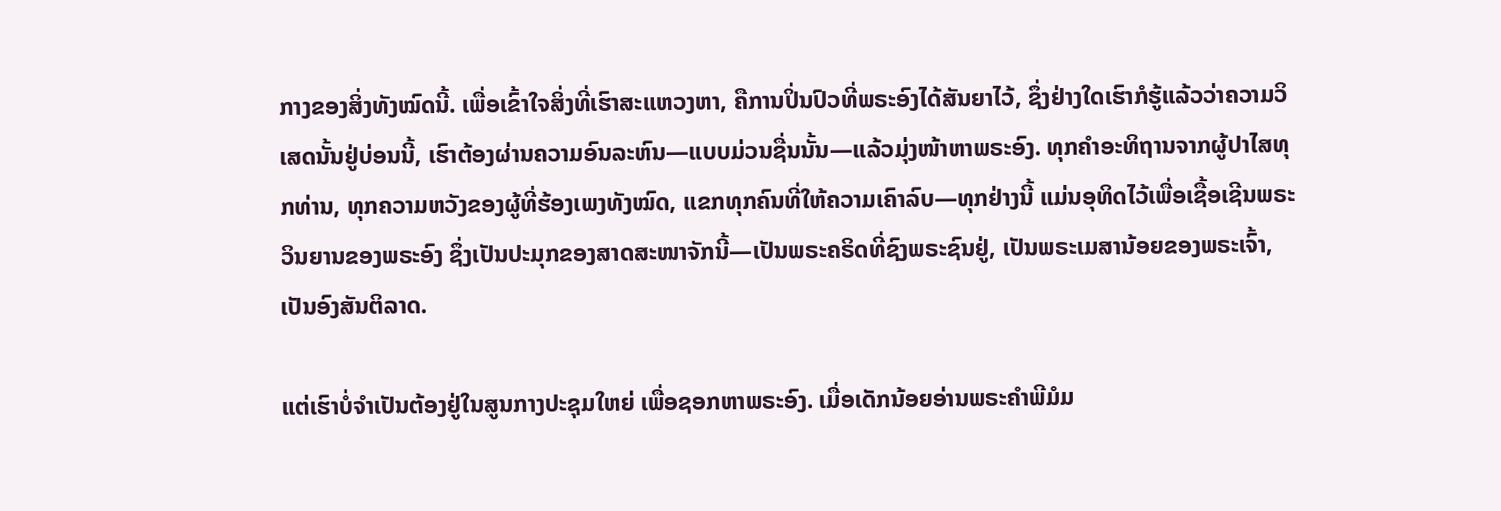ກາງຂອງສິ່ງທັງໝົດນີ້. ເພື່ອເຂົ້າໃຈສິ່ງທີ່ເຮົາສະແຫວງຫາ, ຄືການປິ່ນປົວທີ່ພຣະອົງໄດ້ສັນຍາໄວ້, ຊຶ່ງຢ່າງໃດເຮົາກໍຮູ້ແລ້ວວ່າຄວາມວິເສດນັ້ນຢູ່ບ່ອນນີ້, ເຮົາຕ້ອງຜ່ານຄວາມອົນລະຫົນ—ແບບມ່ວນຊື່ນນັ້ນ—ແລ້ວມຸ່ງໜ້າຫາພຣະອົງ. ທຸກຄຳອະທິຖານຈາກຜູ້ປາໄສທຸກທ່ານ, ທຸກຄວາມຫວັງຂອງຜູ້ທີ່ຮ້ອງເພງທັງໝົດ, ແຂກທຸກຄົນທີ່ໃຫ້ຄວາມເຄົາລົບ—ທຸກຢ່າງນີ້ ແມ່ນອຸທິດໄວ້ເພື່ອເຊື້ອເຊີນພຣະວິນຍານຂອງພຣະອົງ ຊຶ່ງເປັນປະມຸກຂອງສາດສະໜາຈັກນີ້—ເປັນພຣະຄຣິດທີ່ຊົງພຣະຊົນຢູ່, ເປັນພຣະເມສານ້ອຍຂອງພຣະເຈົ້າ, ເປັນອົງສັນຕິລາດ.

ແຕ່ເຮົາບໍ່ຈຳເປັນຕ້ອງຢູ່ໃນສູນກາງປະຊຸມໃຫຍ່ ເພື່ອຊອກຫາພຣະອົງ. ເມື່ອເດັກນ້ອຍອ່ານພຣະຄຳພີມໍມ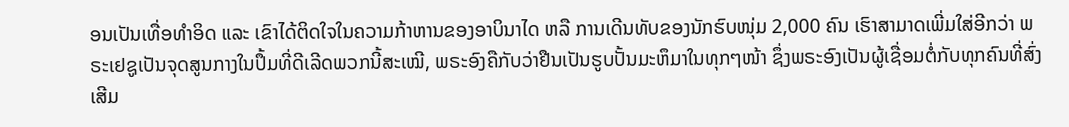ອນເປັນເທື່ອທຳອິດ ແລະ ເຂົາໄດ້ຕິດໃຈໃນຄວາມກ້າຫານຂອງອາບິນາໄດ ຫລື ການເດີນທັບຂອງນັກຮົບໜຸ່ມ 2,000 ຄົນ ເຮົາສາມາດເພີ່ມໃສ່ອີກວ່າ ພຣະເຢຊູເປັນຈຸດສູນກາງໃນປຶ້ມທີ່ດີເລີດພວກນີ້ສະເໝີ, ພຣະອົງຄືກັບວ່າຢືນເປັນຮູບປັ້ນມະຫຶມາໃນທຸກໆໜ້າ ຊຶ່ງພຣະອົງເປັນຜູ້ເຊື່ອມຕໍ່ກັບທຸກຄົນທີ່ສົ່ງເສີມ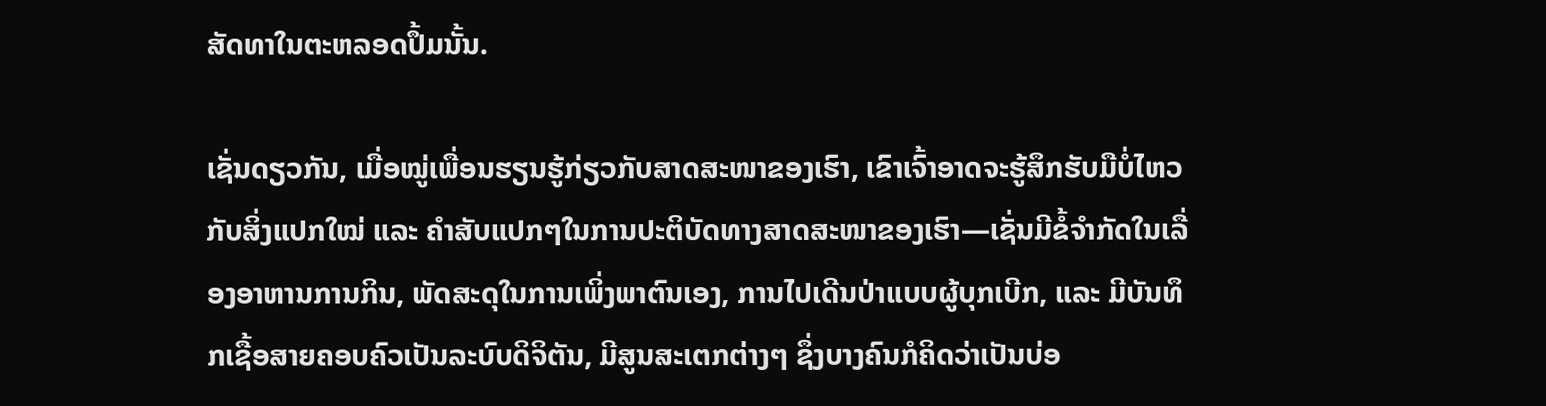ສັດທາໃນຕະຫລອດປຶ້ມນັ້ນ.

ເຊັ່ນດຽວກັນ, ເມື່ອໝູ່ເພື່ອນຮຽນຮູ້ກ່ຽວກັບສາດສະໜາຂອງເຮົາ, ເຂົາເຈົ້າອາດຈະຮູ້ສຶກຮັບມືບໍ່ໄຫວກັບສິ່ງແປກໃໝ່ ແລະ ຄຳສັບແປກໆໃນການປະຕິບັດທາງສາດສະໜາຂອງເຮົາ—ເຊັ່ນມີຂໍ້ຈຳກັດໃນເລື່ອງອາຫານການກິນ, ພັດສະດຸໃນການເພິ່ງພາຕົນເອງ, ການໄປເດີນປ່າແບບຜູ້ບຸກເບີກ, ແລະ ມີບັນທຶກເຊື້ອສາຍຄອບຄົວເປັນລະບົບດິຈິຕັນ, ມີສູນສະເຕກຕ່າງໆ ຊຶ່ງບາງຄົນກໍຄິດວ່າເປັນບ່ອ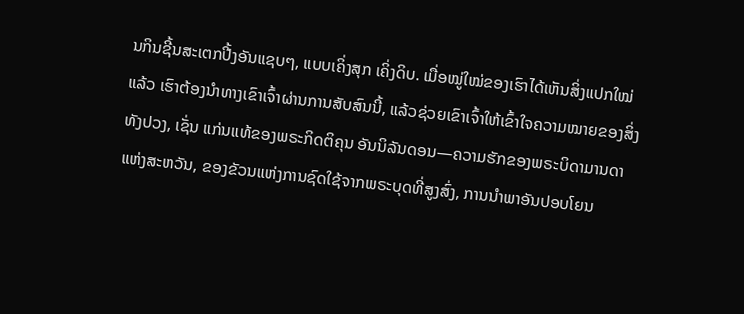ນກິນຊີ້ນສະເຕກປີ້ງອັນແຊບໆ, ແບບເຄິ່ງສຸກ ເຄິ່ງດິບ. ເມື່ອໝູ່ໃໝ່ຂອງເຮົາໄດ້ເຫັນສິ່ງແປກໃໝ່ແລ້ວ ເຮົາຕ້ອງນຳທາງເຂົາເຈົ້າຜ່ານການສັບສົນນີ້, ແລ້ວຊ່ວຍເຂົາເຈົ້າໃຫ້ເຂົ້າໃຈຄວາມໝາຍຂອງສິ່ງທັງປວງ, ເຊັ່ນ ແກ່ນແທ້ຂອງພຣະກິດຕິຄຸນ ອັນນິລັນດອນ—ຄວາມຮັກຂອງພຣະບິດາມານດາແຫ່ງສະຫວັນ, ຂອງຂັວນແຫ່ງການຊົດໃຊ້ຈາກພຣະບຸດທີ່ສູງສົ່ງ, ການນຳພາອັນປອບໂຍນ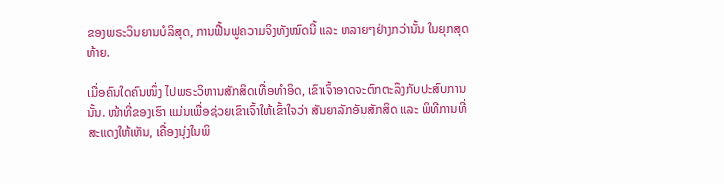ຂອງພຣະວິນຍານບໍລິສຸດ, ການຟື້ນຟູຄວາມຈິງທັງໝົດນີ້ ແລະ ຫລາຍໆຢ່າງກວ່ານັ້ນ ໃນຍຸກສຸດທ້າຍ.

ເມື່ອຄົນໃດຄົນໜຶ່ງ ໄປພຣະວິຫານສັກສິດເທື່ອທຳອິດ, ເຂົາເຈົ້າອາດຈະຕົກຕະລຶງກັບປະສົບການນັ້ນ. ໜ້າທີ່ຂອງເຮົາ ແມ່ນເພື່ອຊ່ວຍເຂົາເຈົ້າໃຫ້ເຂົ້າໃຈວ່າ ສັນຍາລັກອັນສັກສິດ ແລະ ພິທີການທີ່ສະແດງໃຫ້ເຫັນ, ເຄື່ອງນຸ່ງໃນພິ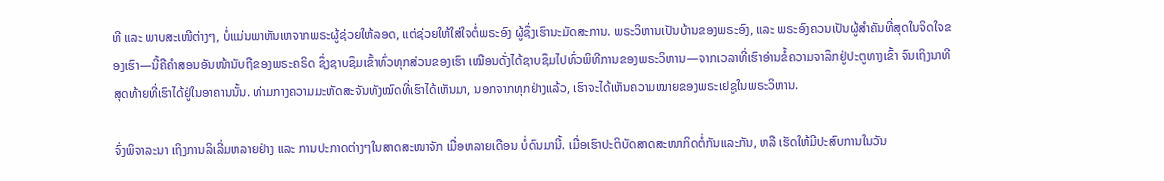ທີ ແລະ ພາບສະເໜີຕ່າງໆ, ບໍ່ແມ່ນພາຫັນເຫຈາກພຣະຜູ້ຊ່ວຍໃຫ້ລອດ, ແຕ່ຊ່ວຍໃຫ້ໃສ່ໃຈຕໍ່ພຣະອົງ ຜູ້ຊຶ່ງເຮົານະມັດສະການ. ພຣະວິຫານເປັນບ້ານຂອງພຣະອົງ, ແລະ ພຣະອົງຄວນເປັນຜູ້ສຳຄັນທີ່ສຸດໃນຈິດໃຈຂອງເຮົາ—ນີ້ຄືຄຳສອນອັນໜ້ານັບຖືຂອງພຣະຄຣິດ ຊຶ່ງຊາບຊຶມເຂົ້າທົ່ວທຸກສ່ວນຂອງເຮົາ ເໝືອນດັ່ງໄດ້ຊາບຊຶມໄປທົ່ວພິທີການຂອງພຣະວິຫານ—ຈາກເວລາທີ່ເຮົາອ່ານຂໍ້ຄວາມຈາລຶກຢູ່ປະຕູທາງເຂົ້າ ຈົນເຖິງນາທີສຸດທ້າຍທີ່ເຮົາໄດ້ຢູ່ໃນອາຄານນັ້ນ. ທ່າມກາງຄວາມມະຫັດສະຈັນທັງໝົດທີ່ເຮົາໄດ້ເຫັນມາ, ນອກຈາກທຸກຢ່າງແລ້ວ, ເຮົາຈະໄດ້ເຫັນຄວາມໝາຍຂອງພຣະເຢຊູໃນພຣະວິຫານ.

ຈົ່ງພິຈາລະນາ ເຖິງການລິເລີ່ມຫລາຍຢ່າງ ແລະ ການປະກາດຕ່າງໆໃນສາດສະໜາຈັກ ເມື່ອຫລາຍເດືອນ ບໍ່ດົນມານີ້. ເມື່ອເຮົາປະຕິບັດສາດສະໜາກິດຕໍ່ກັນແລະກັນ, ຫລື ເຮັດໃຫ້ມີປະສົບການໃນວັນ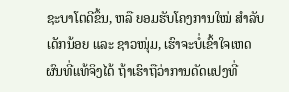ຊະບາໂຕດີຂຶ້ນ, ຫລື ຍອມຮັບໂຄງການໃໝ່ ສຳລັບເດັກນ້ອຍ ແລະ ຊາວໜຸ່ມ, ເຮົາຈະບໍ່ເຂົ້າໃຈເຫດຜົນທີ່ແທ້ຈິງໄດ້ ຖ້າເຮົາຖືວ່າການດັດແປງທີ່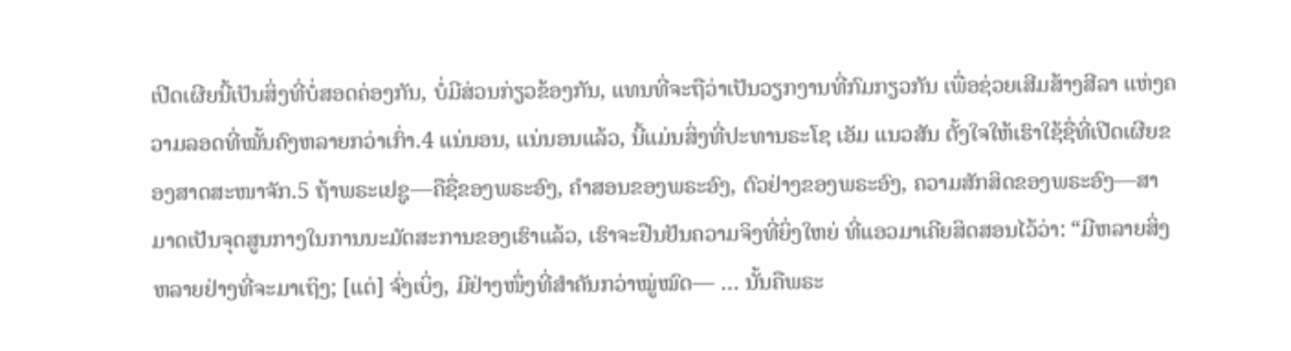ເປີດເຜີຍນີ້ເປັນສິ່ງທີ່ບໍ່ສອດຄ່ອງກັນ, ບໍ່ມີສ່ວນກ່ຽວຂ້ອງກັນ, ແທນທີ່ຈະຖືວ່າເປັນວຽກງານທີ່ກົມກຽວກັນ ເພື່ອຊ່ວຍເສີມສ້າງສີລາ ແຫ່ງຄວາມລອດທີ່ໝັ້ນຄົງຫລາຍກວ່າເກົ່າ.4 ແນ່ນອນ, ແນ່ນອນແລ້ວ, ນີ້ແມ່ນສິ່ງທີ່ປະທານຣະໂຊ ເອັມ ແນວສັນ ຕັ້ງໃຈໃຫ້ເຮົາໃຊ້ຊື່ທີ່ເປີດເຜີຍຂອງສາດສະໜາຈັກ.5 ຖ້າພຣະເຢຊູ—ຄືຊື່ຂອງພຣະອົງ, ຄຳສອນຂອງພຣະອົງ, ຕົວຢ່າງຂອງພຣະອົງ, ຄວາມສັກສິດຂອງພຣະອົງ—ສາມາດເປັນຈຸດສູນກາງໃນການນະມັດສະການຂອງເຮົາແລ້ວ, ເຮົາຈະຢືນຢັນຄວາມຈິງທີ່ຍິ່ງໃຫຍ່ ທີ່ແອວມາເຄີຍສິດສອນໄວ້ວ່າ: “ມີຫລາຍສິ່ງຫລາຍຢ່າງທີ່ຈະມາເຖິງ; [ແຕ່] ຈົ່ງເບິ່ງ, ມີຢ່າງໜຶ່ງທີ່ສຳຄັນກວ່າໝູ່ໝົດ— … ນັ້ນຄືພຣະ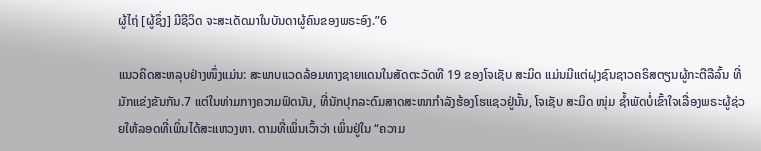ຜູ້ໄຖ່ [ຜູ້ຊຶ່ງ] ມີຊີວິດ ຈະສະເດັດມາໃນບັນດາຜູ້ຄົນຂອງພຣະອົງ.”6

ແນວຄິດສະຫລຸບຢ່າງໜຶ່ງແມ່ນ: ສະພາບແວດລ້ອມທາງຊາຍແດນໃນສັດຕະວັດທີ 19 ຂອງໂຈເຊັບ ສະມິດ ແມ່ນມີແຕ່ຝຸງຊົນຊາວຄຣິສຕຽນຜູ້ກະຕືລືລົ້ນ ທີ່ມັກແຂ່ງຂັນກັນ.7 ແຕ່ໃນທ່າມກາງຄວາມຟົດນັນ, ທີ່ນັກປຸກລະດົມສາດສະໜາກຳລັງຮ້ອງໂຮແຊວຢູ່ນັ້ນ, ໂຈເຊັບ ສະມິດ ໜຸ່ມ ຊ້ຳພັດບໍ່ເຂົ້າໃຈເລື່ອງພຣະຜູ້ຊ່ວຍໃຫ້ລອດທີ່ເພິ່ນໄດ້ສະແຫວງຫາ. ຕາມທີ່ເພິ່ນເວົ້າວ່າ ເພິ່ນຢູ່ໃນ “ຄວາມ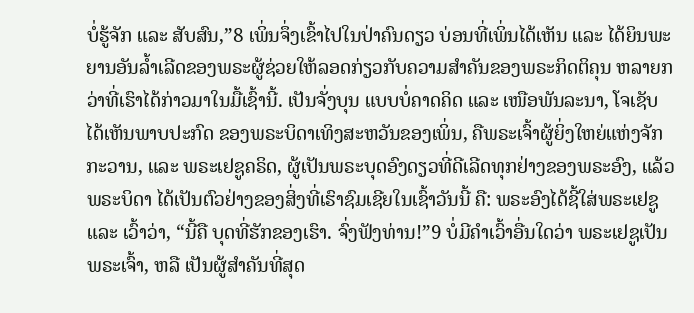ບໍ່ຮູ້ຈັກ ແລະ ສັບສົນ,”8 ເພິ່ນຈຶ່ງເຂົ້າໄປໃນປ່າຄົນດຽວ ບ່ອນທີ່ເພິ່ນໄດ້ເຫັນ ແລະ ໄດ້ຍິນພະຍານອັນລ້ຳເລີດຂອງພຣະຜູ້ຊ່ວຍໃຫ້ລອດກ່ຽວກັບຄວາມສຳຄັນຂອງພຣະກິດຕິຄຸນ ຫລາຍກວ່າທີ່ເຮົາໄດ້ກ່າວມາໃນມື້ເຊົ້ານີ້. ເປັນຈັ່ງບຸນ ແບບບໍ່ຄາດຄິດ ແລະ ເໜືອພັນລະນາ, ໂຈເຊັບໄດ້ເຫັນພາບປະກົດ ຂອງພຣະບິດາເທິງສະຫວັນຂອງເພິ່ນ, ຄືພຣະເຈົ້າຜູ້ຍິ່ງໃຫຍ່ແຫ່ງຈັກກະວານ, ແລະ ພຣະເຢຊູຄຣິດ, ຜູ້ເປັນພຣະບຸດອົງດຽວທີ່ດີເລີດທຸກຢ່າງຂອງພຣະອົງ, ແລ້ວພຣະບິດາ ໄດ້ເປັນຕົວຢ່າງຂອງສິ່ງທີ່ເຮົາຊົມເຊີຍໃນເຊົ້າວັນນີ້ ຄື: ພຣະອົງໄດ້ຊີ້ໃສ່ພຣະເຢຊູ ແລະ ເວົ້າວ່າ, “ນີ້ຄື ບຸດທີ່ຮັກຂອງເຮົາ. ຈົ່ງຟັງທ່ານ!”9 ບໍ່ມີຄຳເວົ້າອື່ນໃດວ່າ ພຣະເຢຊູເປັນພຣະເຈົ້າ, ຫລື ເປັນຜູ້ສຳຄັນທີ່ສຸດ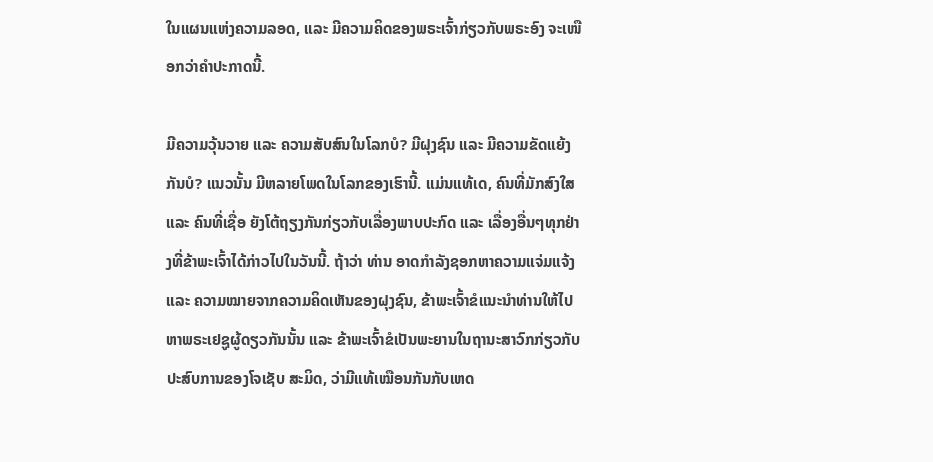ໃນແຜນແຫ່ງຄວາມລອດ, ແລະ ມີຄວາມຄິດຂອງພຣະເຈົ້າກ່ຽວກັບພຣະອົງ ຈະເໜືອກວ່າຄຳປະກາດນີ້.

ມີຄວາມວຸ້ນວາຍ ແລະ ຄວາມສັບສົນໃນໂລກບໍ? ມີຝຸງຊົນ ແລະ ມີຄວາມຂັດແຍ້ງກັນບໍ? ແນວນັ້ນ ມີຫລາຍໂພດໃນໂລກຂອງເຮົານີ້. ແມ່ນແທ້ເດ, ຄົນທີ່ມັກສົງໃສ ແລະ ຄົນທີ່ເຊື່ອ ຍັງໂຕ້ຖຽງກັນກ່ຽວກັບເລື່ອງພາບປະກົດ ແລະ ເລື່ອງອື່ນໆທຸກຢ່າງທີ່ຂ້າພະເຈົ້າໄດ້ກ່າວໄປໃນວັນນີ້. ຖ້າວ່າ ທ່ານ ອາດກຳລັງຊອກຫາຄວາມແຈ່ມແຈ້ງ ແລະ ຄວາມໝາຍຈາກຄວາມຄິດເຫັນຂອງຝຸງຊົນ, ຂ້າພະເຈົ້າຂໍແນະນຳທ່ານໃຫ້ໄປຫາພຣະເຢຊູຜູ້ດຽວກັນນັ້ນ ແລະ ຂ້າພະເຈົ້າຂໍເປັນພະຍານໃນຖານະສາວົກກ່ຽວກັບປະສົບການຂອງໂຈເຊັບ ສະມິດ, ວ່າມີແທ້ເໝືອນກັນກັບເຫດ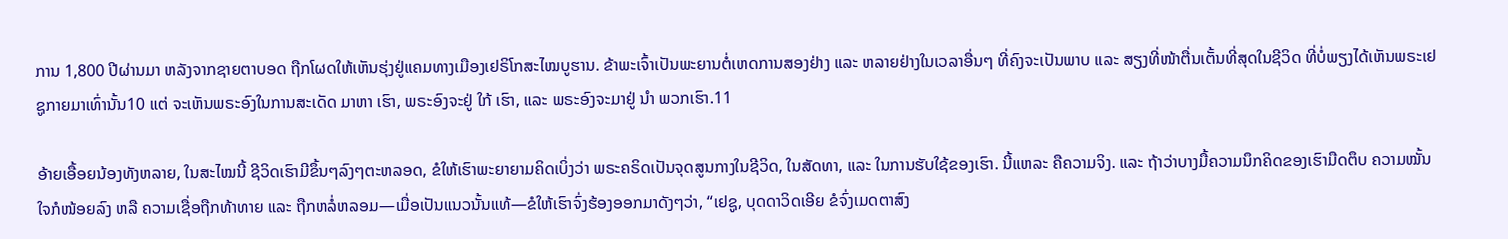ການ 1,800 ປີຜ່ານມາ ຫລັງຈາກຊາຍຕາບອດ ຖືກໂຜດໃຫ້ເຫັນຮຸ່ງຢູ່ແຄມທາງເມືອງເຢຣິໂກສະໄໝບູຮານ. ຂ້າພະເຈົ້າເປັນພະຍານຕໍ່ເຫດການສອງຢ່າງ ແລະ ຫລາຍຢ່າງໃນເວລາອື່ນໆ ທີ່ຄົງຈະເປັນພາບ ແລະ ສຽງທີ່ໜ້າຕື່ນເຕັ້ນທີ່ສຸດໃນຊີວິດ ທີ່ບໍ່ພຽງໄດ້ເຫັນພຣະເຢຊູກາຍມາເທົ່ານັ້ນ10 ແຕ່ ຈະເຫັນພຣະອົງໃນການສະເດັດ ມາຫາ ເຮົາ, ພຣະອົງຈະຢູ່ ໃກ້ ເຮົາ, ແລະ ພຣະອົງຈະມາຢູ່ ນຳ ພວກເຮົາ.11

ອ້າຍເອື້ອຍນ້ອງທັງຫລາຍ, ໃນສະໄໝນີ້ ຊີວິດເຮົາມີຂຶ້ນໆລົງໆຕະຫລອດ, ຂໍໃຫ້ເຮົາພະຍາຍາມຄິດເບິ່ງວ່າ ພຣະຄຣິດເປັນຈຸດສູນກາງໃນຊີວິດ, ໃນສັດທາ, ແລະ ໃນການຮັບໃຊ້ຂອງເຮົາ. ນີ້ແຫລະ ຄືຄວາມຈິງ. ແລະ ຖ້າວ່າບາງມື້ຄວາມນຶກຄິດຂອງເຮົາມືດຕຶບ ຄວາມໝັ້ນໃຈກໍໜ້ອຍລົງ ຫລື ຄວາມເຊື່ອຖືກທ້າທາຍ ແລະ ຖືກຫລໍ່ຫລອມ—ເມື່ອເປັນແນວນັ້ນແທ້—ຂໍໃຫ້ເຮົາຈົ່ງຮ້ອງອອກມາດັງໆວ່າ, “ເຢຊູ, ບຸດດາວິດເອີຍ ຂໍຈົ່ງເມດຕາສົງ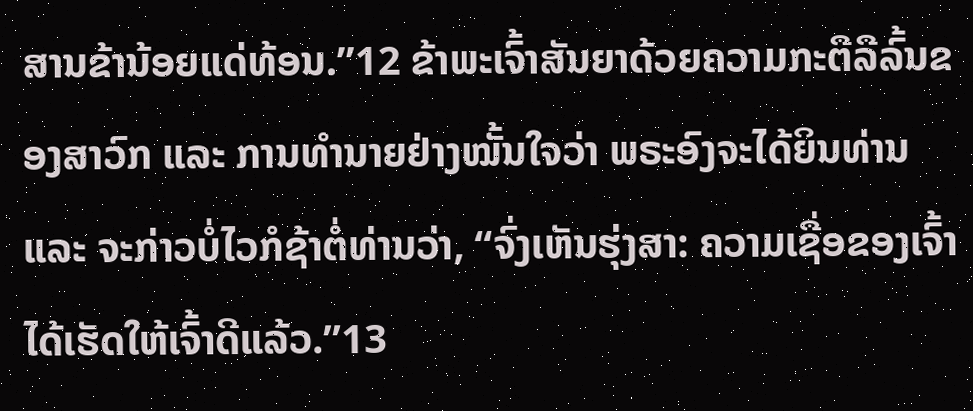ສານຂ້ານ້ອຍແດ່ທ້ອນ.”12 ຂ້າພະເຈົ້າສັນຍາດ້ວຍຄວາມກະຕືລືລົ້ນຂອງສາວົກ ແລະ ການທຳນາຍຢ່າງໝັ້ນໃຈວ່າ ພຣະອົງຈະໄດ້ຍິນທ່ານ ແລະ ຈະກ່າວບໍ່ໄວກໍຊ້າຕໍ່ທ່ານວ່າ, “ຈົ່ງເຫັນຮຸ່ງສາ: ຄວາມເຊື່ອຂອງເຈົ້າໄດ້ເຮັດໃຫ້ເຈົ້າດີແລ້ວ.”13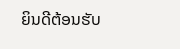ຍິນດີຕ້ອນຮັບ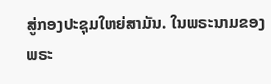ສູ່ກອງປະຊຸມໃຫຍ່ສາມັນ. ໃນພຣະນາມຂອງພຣະ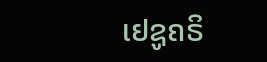ເຢຊູຄຣິ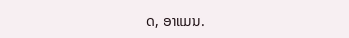ດ, ອາແມນ.